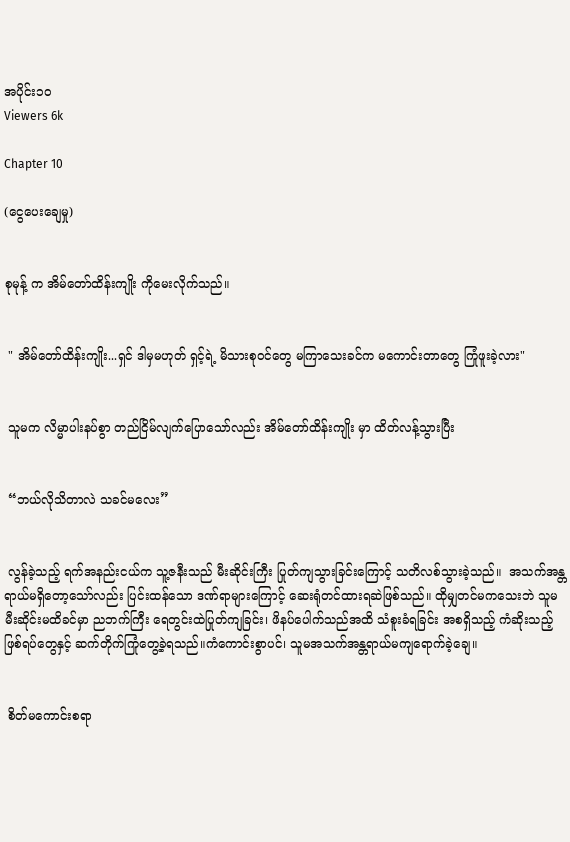အပိုင်း၁၀
Viewers 6k

Chapter 10

(ငွေပေးချေမှု)


စုမုန့် က အိမ်တော်ထိန်းကျိုး ကိုမေးလိုက်သည်။


 " အိမ်တော်ထိန်းကျိုး...ရှင် ဒါမှမဟုတ် ရှင့်ရဲ့ မိသားစုဝင်တွေ မကြာသေးခင်က မကောင်းတာတွေ ကြုံဖူးခဲ့လား"


 သူမက လိမ္မာပါးနပ်စွာ တည်ငြိမ်လျက်ပြောသော်လည်း အိမ်တော်ထိန်းကျိုး မှာ ထိတ်လန့်သွားပြီး


 “ဘယ်လိုသိတာလဲ သခင်မလေး”


 လွန်ခဲ့သည့် ရက်အနည်းငယ်က သူ့ဇနီးသည် မီးဆိုင်းကြီး ပြုတ်ကျသွားခြင်းကြောင့် သတိလစ်သွားခဲ့သည်။  အသက်အန္တရာယ်မရှိတော့သော်လည်း ပြင်းထန်သော ဒဏ်ရာများကြောင့် ဆေးရုံတင်ထားရဆဲဖြစ်သည်။ ထိုမျှတင်မကသေးဘဲ သူမ မီးဆိုင်းမထိခင်မှာ ညဘက်ကြီး ရေတွင်းထဲပြုတ်ကျခြင်း၊ ဖိနပ်ပေါက်သည်အထိ သံစူးခံရခြင်း အစရှိသည့် ကံဆိုးသည့်ဖြစ်ရပ်တွေနှင့် ဆက်တိုက်ကြုံတွေ့ခဲ့ရသည်။ကံကောင်းစွာပင်၊ သူမအသက်အန္တရာယ်မကျရောက်ခဲ့ချေ။


 စိတ်မကောင်းစရာ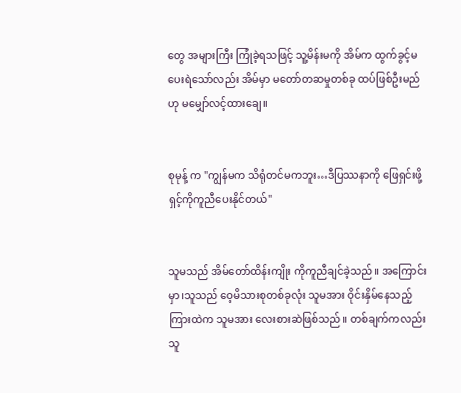တွေ အများကြီး ကြုံခဲ့ရသဖြင့် သူ့မိန်းမကို အိမ်က ထွက်ခွင့်မပေးရဲသော်လည်း အိမ်မှာ မတော်တဆမှုတစ်ခု ထပ်ဖြစ်ဦးမည်ဟု မမျှော်လင့်ထားချေ။


စုမုန့် က "ကျွန်မက သိရုံတင်မကဘူး…ဒီပြဿနာကို ဖြေရှင်းဖို့ ရှင့်ကိုကူညီပေးနိုင်တယ်"


သူမသည် အိမ်တော်ထိန်းကျိုး ကိုကူညီချင်ခဲ့သည်။ အကြောင်းမှာ၊သူသည် ဝေ့မိသားစုတစ်ခုလုံး သူမအား ဝိုင်းနှိမ်နေသည့်ကြားထဲက သူမအား လေးစားဆဲဖြစ်သည်။ တစ်ချက်ကလည်း သူ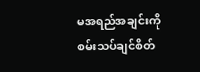မအရည်အချင်းကို စမ်းသပ်ချင်စိတ်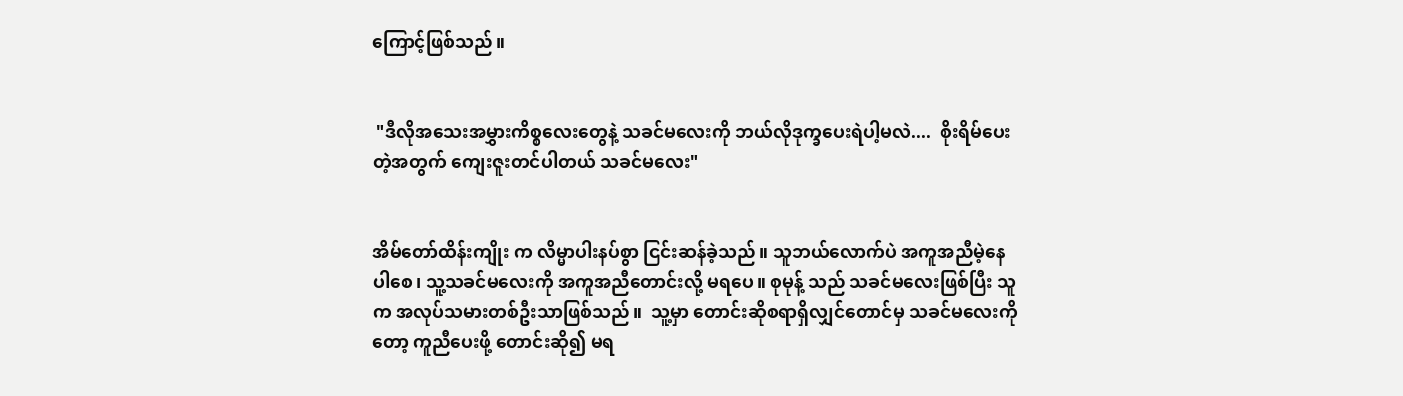ကြောင့်ဖြစ်သည်။


 "ဒီလိုအသေးအမွှားကိစ္စလေးတွေနဲ့ သခင်မ‌လေးကို ဘယ်လိုဒုက္ခပေးရဲပါ့မလဲ....  စိုးရိမ်ပေးတဲ့အတွက် ကျေးဇူးတင်ပါတယ် သခင်မလေး"


အိမ်တော်ထိန်းကျိုး က လိမ္မာပါးနပ်စွာ ငြင်းဆန်ခဲ့သည်။ သူဘယ်လောက်ပဲ အကူအညီမဲ့နေပါစေ၊ သူ့သခင်မလေးကို အကူအညီတောင်းလို့ မရပေ။ စုမုန့် သည် သခင်မလေးဖြစ်ပြီး သူက အလုပ်သမားတစ်ဦးသာဖြစ်သည်။  သူ့မှာ တောင်းဆိုစရာရှိလျှင်တောင်မှ သခင်မလေးကိုတော့ ကူညီပေးဖို့ တောင်းဆို၍ မရ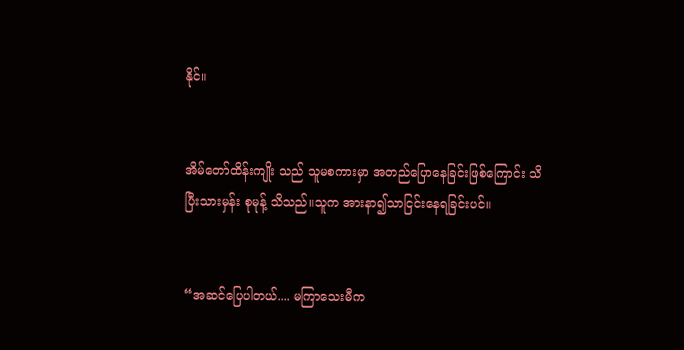နိုင်။


အိမ်တော်ထိန်းကျိုး သည် သူမစကားမှာ အတည်ပြောနေခြင်းဖြစ်ကြောင်း သိပြီးသားမှန်း စုမုန့် သိသည်။သူက အားနာ၍သာငြင်းနေရခြင်းပင်။


“အဆင်ပြေပါတယ်.... မကြာသေးမီက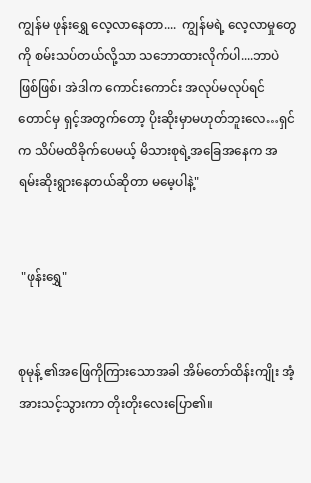ကျွန်မ ဖုန်းရွှေ လေ့လာနေတာ....  ကျွန်မရဲ့ လေ့လာမှုတွေကို စမ်းသပ်တယ်လို့သာ သဘောထားလိုက်ပါ....ဘာပဲဖြစ်ဖြစ်၊ အဲဒါက ကောင်းကောင်း အလုပ်မလုပ်ရင်တောင်မှ ရှင့်အတွက်တော့ ပိုးဆိုးမှာမဟုတ်ဘူးလေ…ရှင်က သိပ်မထိခိုက်ပေမယ့် မိသားစုရဲ့အခြေအနေက အရမ်းဆိုးရွားနေတယ်ဆိုတာ မမေ့ပါနဲ့"


 "ဖုန်းရွှေ"


စုမုန့် ၏အဖြေကိုကြားသောအခါ အိမ်တော်ထိန်းကျိုး အံ့အားသင့်သွားကာ တိုးတိုးလေးပြော၏။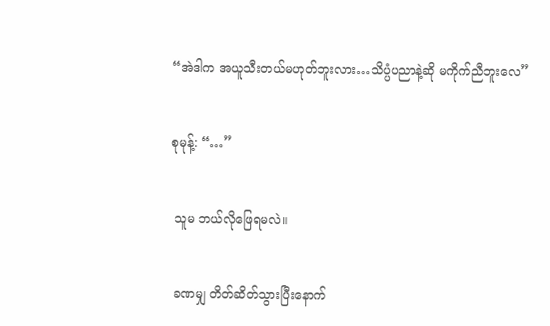“အဲဒါက အယူသီးတယ်မဟုတ်ဘူးလား…သိပ္ပံပညာနဲ့ဆို မကိုက်ညီဘူးလေ”


စုမုန့်: “…”


 သူမ ဘယ်လိုဖြေရမလဲ။


 ခဏမျှ တိတ်ဆိတ်သွားပြီးနောက်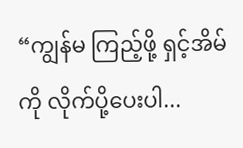“ကျွန်မ ကြည့်ဖို့ ရှင့်အိမ်ကို လိုက်ပို့ပေးပါ...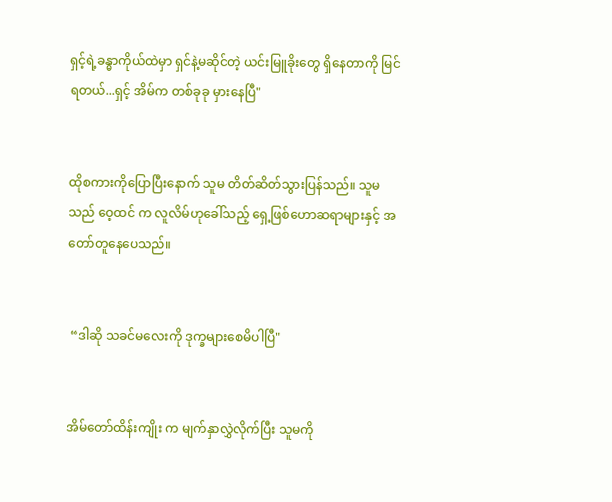ရှင့်ရဲ့ခန္ဓာကိုယ်ထဲမှာ ရှင်နဲ့မဆိုင်တဲ့ ယင်းမြူခိုးတွေ ရှိနေတာကို မြင်ရတယ်...ရှင့် အိမ်က တစ်ခုခု မှားနေပြီ"


ထိုစကားကိုပြောပြီးနောက် သူမ တိတ်ဆိတ်သွားပြန်သည်။ သူမသည် ဝေ့ထင် က လူလိမ်ဟုခေါ်သည့် ရှေ့ဖြစ်ဟောဆရာများနှင့် အတော်တူနေပေသည်။


 “ဒါဆို သခင်မလေးကို ဒုက္ခများစေမိပါပြီ"


အိမ်တော်ထိန်းကျိုး က မျက်နှာလွှဲလိုက်ပြီး သူမကို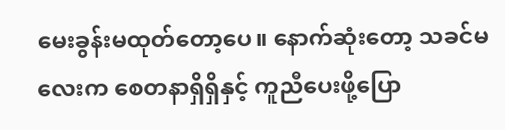မေးခွန်းမထုတ်တော့ပေ။ နောက်ဆုံးတော့ သခင်မလေးက စေတနာရှိရှိနှင့် ကူညီပေးဖို့ပြော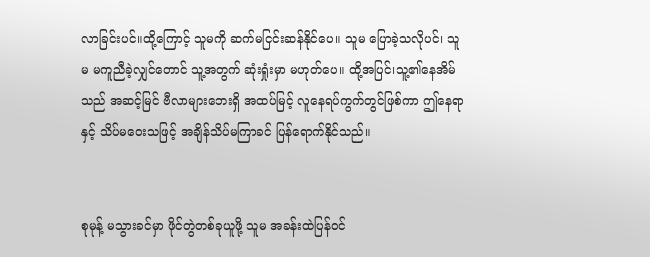လာခြင်းပင်။ထို့ကြောင့် သူမကို ဆက်မငြင်းဆန်နိုင်ပေ။ သူမ ပြောခဲ့သလိုပင်၊ သူမ မကူညီခဲ့လျှင်တောင် သူ့အတွက် ဆုံးရှုံးမှာ မဟုတ်ပေ။ ထို့အပြင်၊သူ့၏နေအိမ်သည် အဆင့်မြင် ဗီလာများဘေးရှိ အထပ်မြင့် လူနေရပ်ကွက်တွင်ဖြစ်ကာ ဤနေရာနှင့် သိပ်မဝေးသဖြင့် အချိန်သိပ်မကြာခင် ပြန်ရောက်နိုင်သည်။


စုမုန့် မသွားခင်မှာ ဖိုင်တွဲတစ်ခုယူဖို့ သူမ အခန်းထဲပြန်ဝင်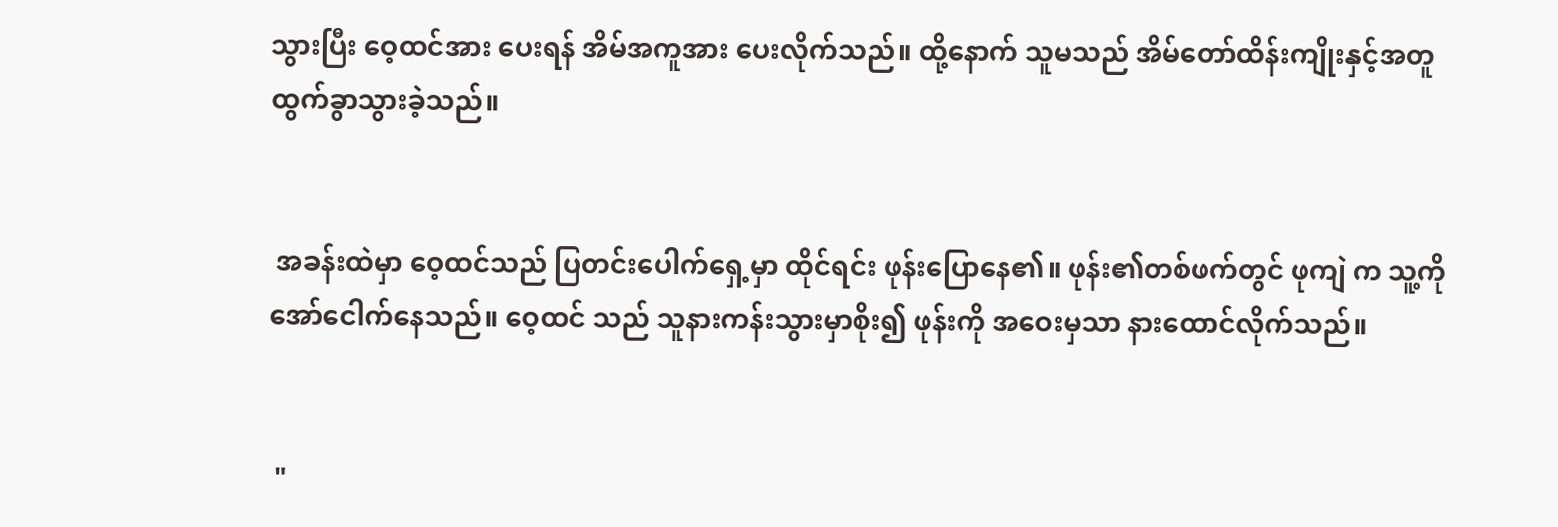သွားပြီး ဝေ့ထင်အား ပေးရန် အိမ်အကူအား ပေးလိုက်သည်။ ထို့နောက် သူမသည် အိမ်တော်ထိန်းကျိုးနှင့်အတူ ထွက်ခွာသွားခဲ့သည်။


 အခန်းထဲမှာ ဝေ့ထင်သည် ပြတင်းပေါက်ရှေ့မှာ ထိုင်ရင်း ဖုန်းပြောနေ၏။ ဖုန်း၏တစ်ဖက်တွင် ဖုကျဲ က သူ့ကို အော်ငေါက်နေသည်။ ဝေ့ထင် သည် သူနားကန်းသွားမှာစိုး၍ ဖုန်းကို အဝေးမှသာ နားထောင်လိုက်သည်။


 "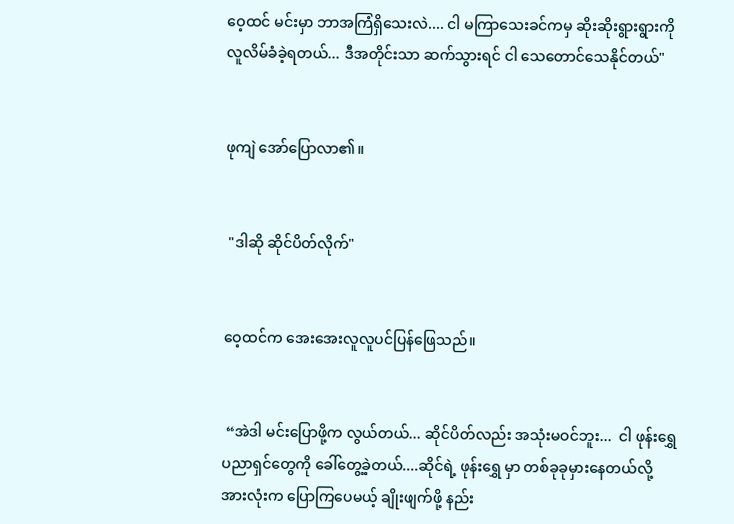ဝေ့ထင် မင်းမှာ ဘာအကြံရှိသေးလဲ.... ငါ မကြာသေးခင်ကမှ ဆိုးဆိုးရွားရွားကို လူလိမ်ခံခဲ့ရတယ်... ဒီအတိုင်းသာ ဆက်သွားရင် ငါ သေတောင်သေနိုင်တယ်"


ဖုကျဲ အော်ပြောလာ၏။


 "ဒါဆို ဆိုင်ပိတ်လိုက်"


ဝေ့ထင်က အေးအေးလူလူပင်ပြန်ဖြေသည်။


 “အဲဒါ မင်းပြောဖို့က လွယ်တယ်... ဆိုင်ပိတ်လည်း အသုံးမဝင်ဘူး...  ငါ ဖုန်းရွှေပညာရှင်တွေကို ခေါ်တွေ့ခဲ့တယ်....ဆိုင်ရဲ့ ဖုန်းရွှေ မှာ တစ်ခုခုမှားနေတယ်လို့ အားလုံးက ပြောကြပေမယ့် ချိုးဖျက်ဖို့ နည်း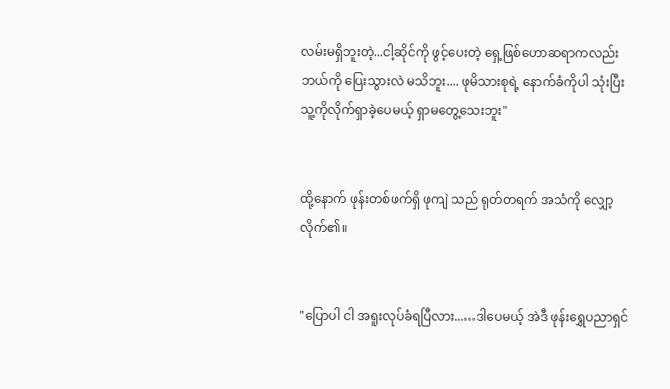လမ်းမရှိဘူးတဲ့...ငါ့ဆိုင်ကို ဖွင့်ပေးတဲ့ ရှေ့ဖြစ်ဟောဆရာကလည်း ဘယ်ကို ပြေးသွားလဲ မသိဘူး.... ဖုမိသားစုရဲ့ နောက်ခံကိုပါ သုံးပြီး သူ့ကိုလိုက်ရှာခဲ့ပေမယ့် ရှာမတွေ့သေးဘူး"


ထို့နောက် ဖုန်းတစ်ဖက်ရှိ ဖုကျဲ သည် ရုတ်တရက် အသံကို လျှော့လိုက်၏။


"ပြောပါ ငါ အရူးလုပ်ခံရပြီလား...…ဒါပေမယ့် အဲဒီ ဖုန်းရွှေပညာရှင်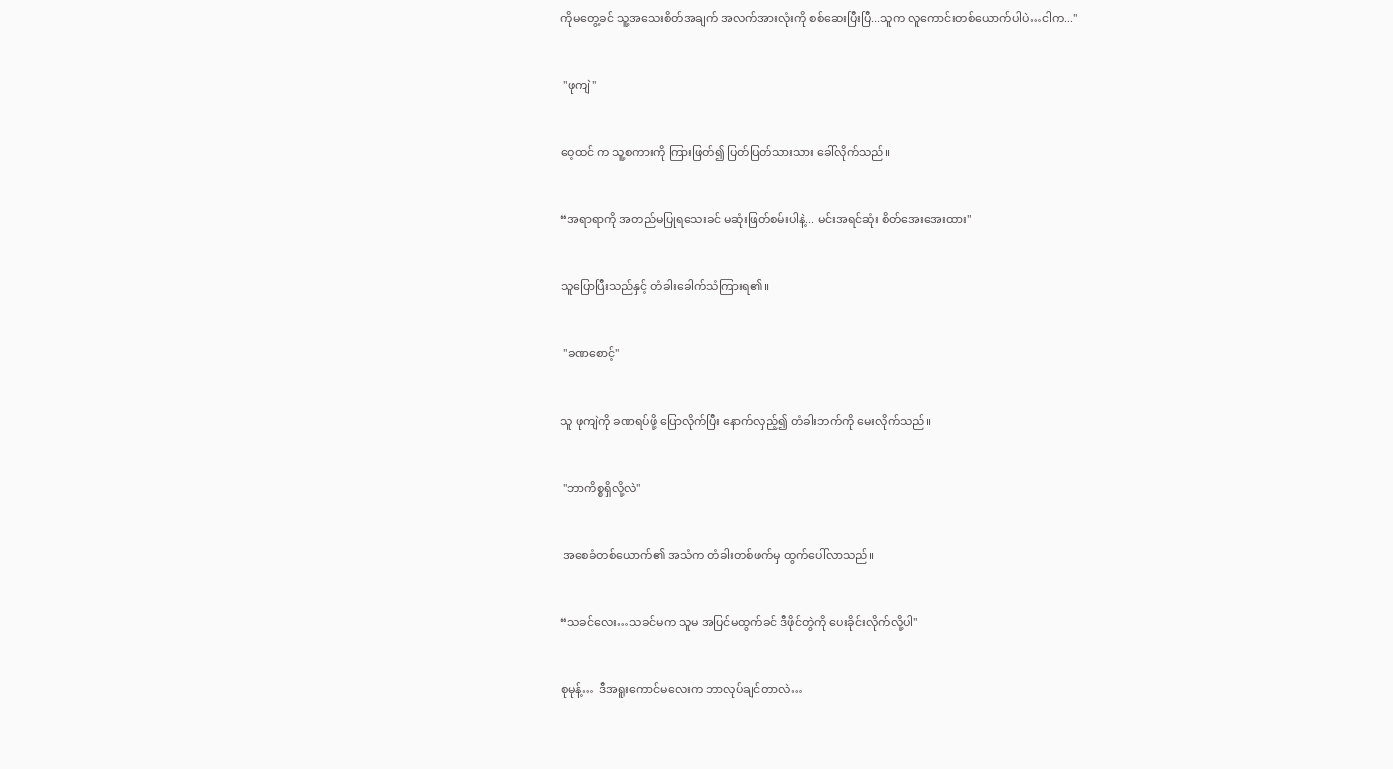ကိုမတွေ့ခင် သူ့အသေးစိတ်အချက် အလက်အားလုံးကို စစ်ဆေးပြီးပြီ...သူက လူကောင်းတစ်ယောက်ပါပဲ…ငါက..."


 "ဖုကျဲ"


ဝေ့ထင် က သူ့စကားကို ကြားဖြတ်၍ ပြတ်ပြတ်သားသား ခေါ်လိုက်သည်။


“အရာရာကို အတည်မပြုရသေးခင် မဆုံးဖြတ်စမ်းပါနဲ့... မင်းအရင်ဆုံး စိတ်အေးအေးထား"


သူပြောပြီးသည်နှင့် တံခါးခေါက်သံကြားရ၏။


 "ခဏစောင့်"


သူ ဖုကျဲကို ခဏရပ်ဖို့ ပြောလိုက်ပြီး နောက်လှည့်၍ ‌တံခါးဘက်ကို မေးလိုက်သည်။


 "ဘာကိစ္စရှိလို့လဲ"


 အစေခံတစ်ယောက်၏ အသံက တံခါးတစ်ဖက်မှ ထွက်ပေါ်လာသည်။


“သခင်လေး…သခင်မက သူမ အပြင်မထွက်ခင် ဒီဖိုင်တွဲကို ပေးခိုင်းလိုက်လို့ပါ"


စုမုန့်…  ဒီအရူးကောင်မလေးက ဘာလုပ်ချင်တာလဲ…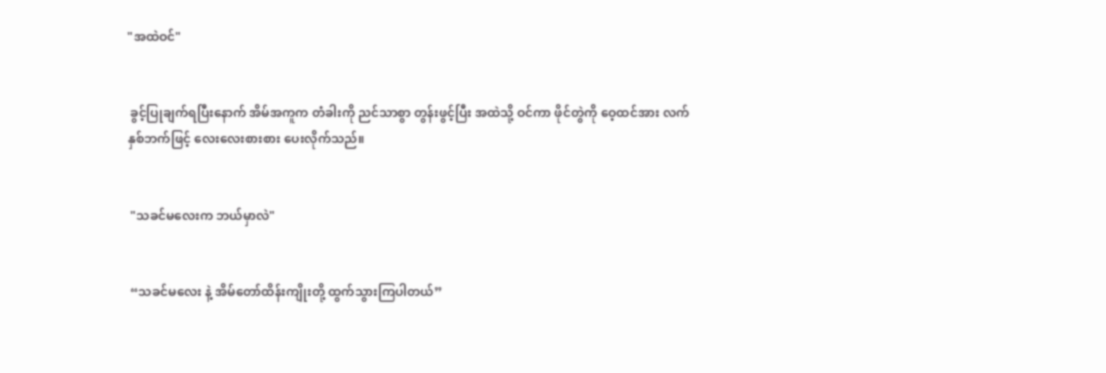"အထဲဝင်"


 ခွင့်ပြုချက်ရပြီးနောက် အိမ်အကူက တံခါးကို ညင်သာစွာ တွန်းဖွင့်ပြီး အထဲသို့ ဝင်ကာ ဖိုင်တွဲကို ဝေ့ထင်အား လက်နှစ်ဘက်ဖြင့် လေးလေးစားစား ပေးလိုက်သည်။


 "သခင်မလေးက ဘယ်မှာလဲ"


 “သခင်မလေး နဲ့ အိမ်တော်ထိန်းကျိုးတို့ ထွက်သွားကြပါတယ်”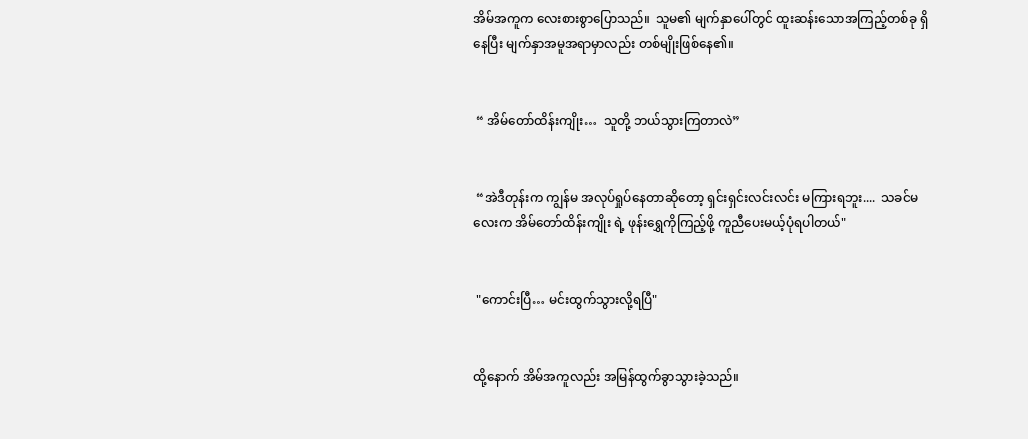အိမ်အကူက လေးစားစွာပြောသည်။  သူမ၏ မျက်နှာပေါ်တွင် ထူးဆန်းသောအကြည့်တစ်ခု ရှိနေပြီး မျက်နှာအမူအရာမှာလည်း တစ်မျိုးဖြစ်နေ၏။


 “ အိမ်တော်ထိန်းကျိုး…  သူတို့ ဘယ်သွားကြတာလဲ”


 “အဲဒီတုန်းက ကျွန်မ အလုပ်ရှုပ်နေတာဆိုတော့ ရှင်းရှင်းလင်းလင်း မကြားရဘူး....  သခင်မလေးက အိမ်တော်ထိန်းကျိုး ရဲ့ ဖုန်းရွှေကိုကြည့်ဖို့ ကူညီပေးမယ့်ပုံရပါတယ်"


 "ကောင်းပြီ… မင်းထွက်သွားလို့ရပြီ"


ထို့နောက် အိမ်အကူလည်း အမြန်ထွက်ခွာသွားခဲ့သည်။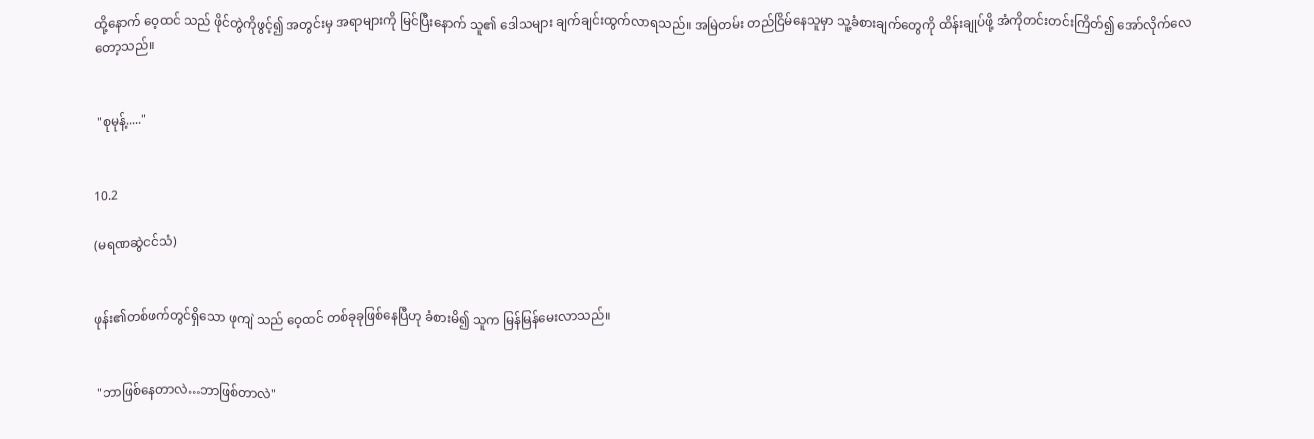ထို့နောက် ဝေ့ထင် သည် ဖိုင်တွဲကိုဖွင့်၍ အတွင်းမှ အရာများကို မြင်ပြီးနောက် သူ၏ ဒေါသများ ချက်ချင်းထွက်လာရသည်။ အမြဲတမ်း တည်ငြိမ်နေသူမှာ သူ့ခံစားချက်တွေကို ထိန်းချုပ်ဖို့ အံကိုတင်းတင်းကြိတ်၍ အော်လိုက်လေတော့သည်။


 "စုမုန့်....."


10.2

(မရဏဆွဲငင်သံ)


ဖုန်း၏တစ်ဖက်တွင်ရှိသော ဖုကျဲ သည် ဝေ့ထင် တစ်ခုခုဖြစ်နေပြီဟု ခံစားမိ၍ သူက မြန်မြန်မေးလာသည်။


 "ဘာဖြစ်နေတာလဲ…ဘာဖြစ်တာလဲ"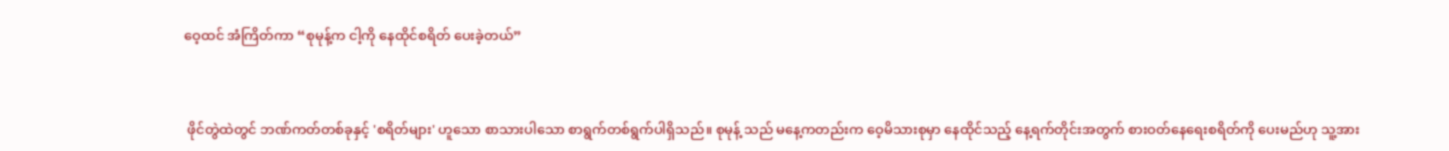ဝေ့ထင် အံကြိတ်ကာ “စုမုန့်က ငါ့ကို နေထိုင်စရိတ် ပေးခဲ့တယ်”


 ဖိုင်တွဲထဲတွင် ဘဏ်ကတ်တစ်ခုနှင့် 'စရိတ်များ' ဟူသော စာသားပါသော စာရွက်တစ်ရွက်ပါရှိသည်။ စုမုန့် သည် မနေ့ကတည်းက ဝေ့မိသားစုမှာ နေထိုင်သည့် နေ့ရက်တိုင်းအတွက် စားဝတ်နေရေးစရိတ်ကို ပေးမည်ဟု သူ့အား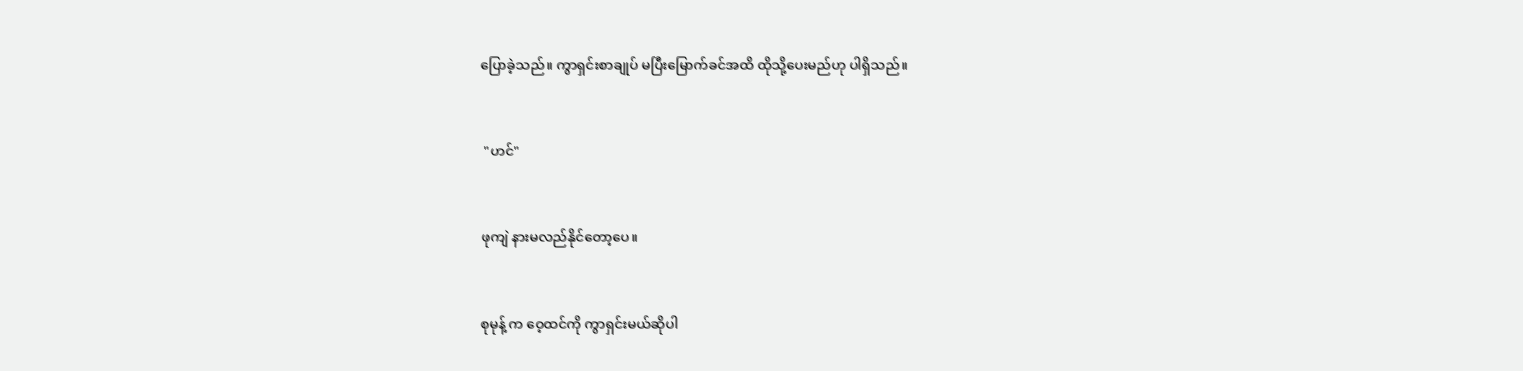ပြောခဲ့သည်။ ကွာရှင်းစာချုပ် မပြီးမြောက်ခင်အထိ ထိုသို့ပေးမည်ဟု ပါရှိသည်။


 "ဟင်"


ဖုကျဲ နားမလည်နိုင်တော့ပေ။


စုမုန့် က ဝေ့ထင်ကို ကွာရှင်းမယ်ဆိုပါ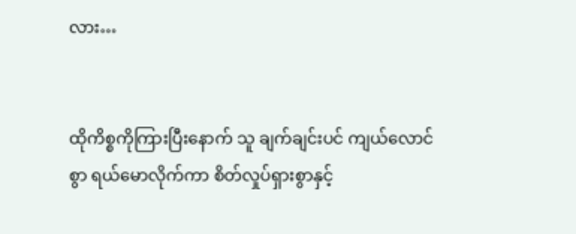လား…


ထိုကိစ္စကိုကြားပြီးနောက် သူ ချက်ချင်းပင် ကျယ်လောင်စွာ ရယ်မောလိုက်ကာ စိတ်လှုပ်ရှားစွာနှင့်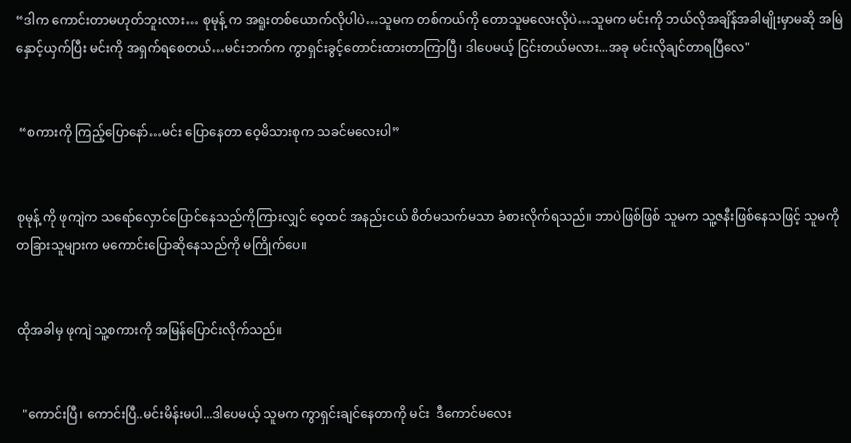“ဒါက ကောင်းတာမဟုတ်ဘူးလား… စုမုန့် က အရူးတစ်ယောက်လိုပါပဲ…သူမက တစ်ကယ်ကို တောသူမလေးလိုပဲ…သူမက မင်းကို ဘယ်လိုအချိန်အခါမျိုးမှာမဆို အမြဲနှောင့်ယှက်ပြီး မင်းကို အရှက်ရစေတယ်…မင်းဘက်က ကွာရှင်းခွင့်တောင်းထားတာကြာပြီ၊ ဒါပေမယ့် ငြင်းတယ်မလား...အခု မင်းလိုချင်တာရပြီလေ"


 “စကားကို ကြည့်ပြောနော်…မင်း ပြောနေတာ ဝေ့မိသားစုက သခင်မလေးပါ”


စုမုန့် ကို ဖုကျဲက သရော်လှောင်ပြောင်နေသည်ကိုကြားလျှင် ဝေ့ထင် အနည်းငယ် စိတ်မသက်မသာ ခံစားလိုက်ရသည်။ ဘာပဲဖြစ်ဖြစ် သူမက သူ့ဇနီးဖြစ်နေသဖြင့် သူမကို တခြားသူများက မကောင်းပြောဆိုနေသည်ကို မကြိုက်ပေ။


ထိုအခါမှ ဖုကျဲ သူ့စကားကို အမြန်ပြောင်းလိုက်သည်။


  "ကောင်းပြီ၊ ကောင်းပြီ..မင်းမိန်းမပါ...ဒါပေမယ့် သူမက ကွာရှင်းချင်နေတာကို မင်း  ဒီကောင်မလေး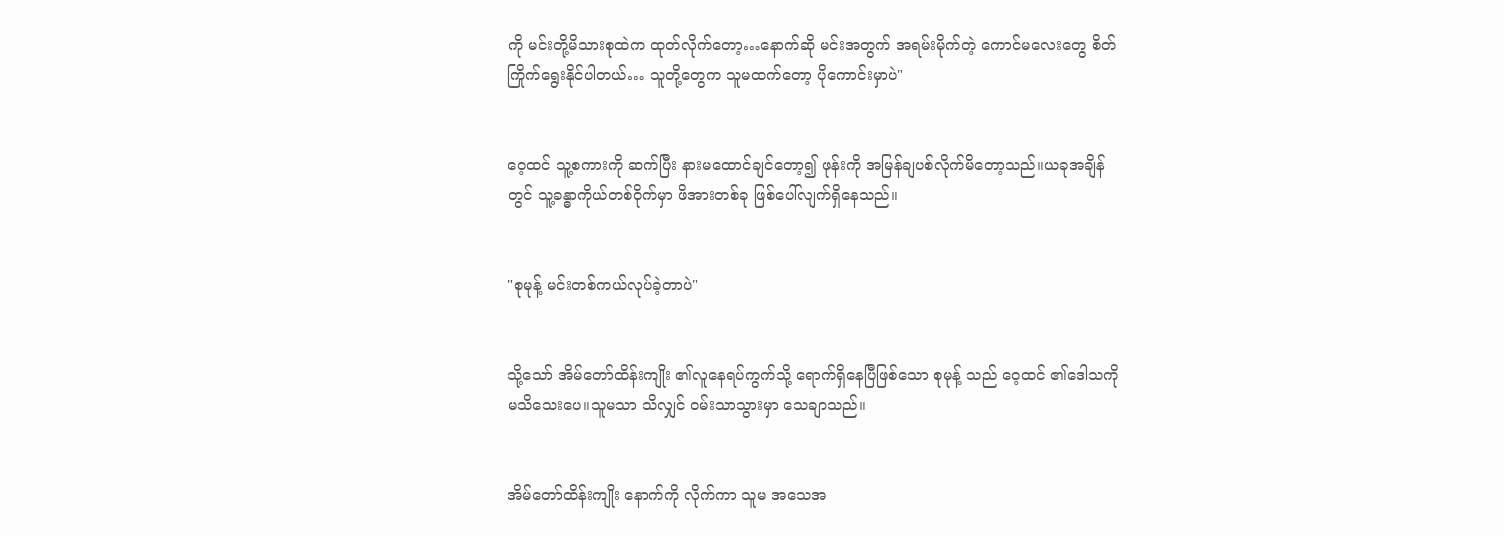ကို မင်းတို့မိသားစုထဲက ထုတ်လိုက်တော့…နောက်ဆို မင်းအတွက် အရမ်းမိုက်တဲ့ ကောင်မလေးတွေ စိတ်ကြိုက်ရွေးနိုင်ပါတယ်… သူတို့တွေက သူမထက်တော့ ပိုကောင်းမှာပဲ"


ဝေ့ထင် သူ့စကားကို ဆက်ပြီး နားမထောင်ချင်တော့၍ ဖုန်းကို အမြန်ချပစ်လိုက်မိတော့သည်။ယခုအချိန်တွင် သူ့ခန္ဓာကိုယ်တစ်ဝိုက်မှာ ဖိအားတစ်ခု ဖြစ်ပေါ်လျက်ရှိနေသည်။


"စုမုန့် မင်းတစ်ကယ်လုပ်ခဲ့တာပဲ"


သို့သော် အိမ်တော်ထိန်းကျိုး ၏လူနေရပ်ကွက်သို့ ရောက်ရှိနေပြီဖြစ်သော စုမုန့် သည် ဝေ့ထင် ၏ဒေါသကိုမသိသေးပေ။သူမသာ သိလျှင် ဝမ်းသာသွားမှာ သေချာသည်။


အိမ်တော်ထိန်းကျိုး နောက်ကို လိုက်ကာ သူမ အသေအ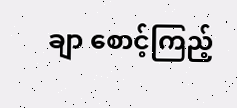ချာ စောင့်ကြည့်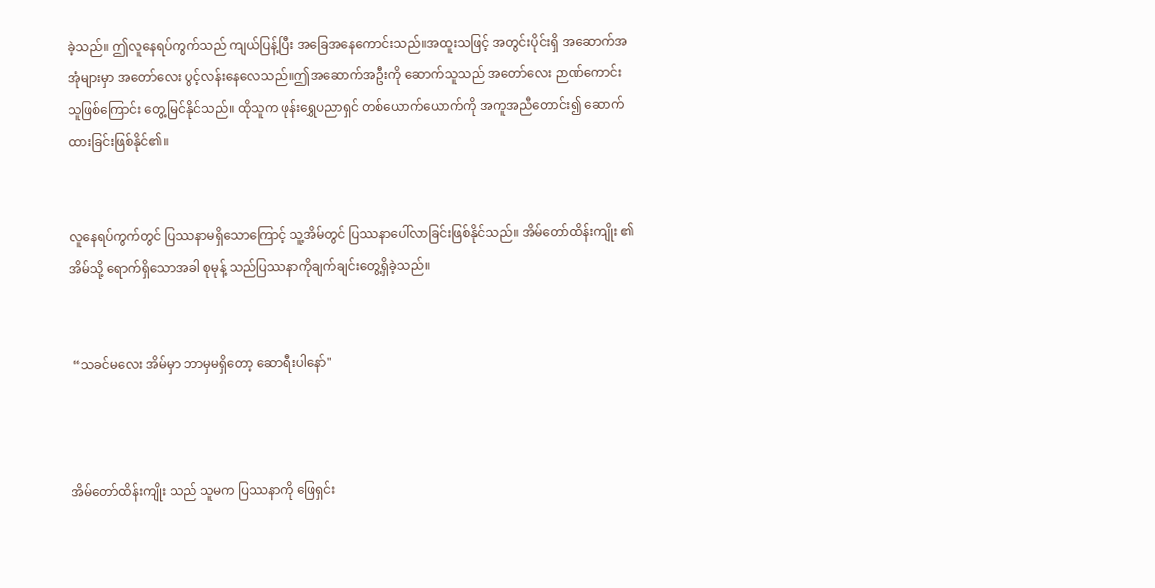ခဲ့သည်။ ဤလူနေရပ်ကွက်သည် ကျယ်ပြန့်ပြီး အခြေအနေကောင်းသည်။အထူးသဖြင့် အတွင်းပိုင်းရှိ အဆောက်အအုံများမှာ အတော်လေး ပွင့်လန်းနေလေသည်။ဤအဆောက်အဦးကို ဆောက်သူသည် အတော်လေး ဉာဏ်ကောင်းသူဖြစ်ကြောင်း တွေ့မြင်နိုင်သည်။ ထိုသူက ဖုန်းရွှေပညာရှင် တစ်ယောက်ယောက်ကို အကူအညီတောင်း၍ ဆောက်ထားခြင်းဖြစ်နိုင်၏။


လူနေရပ်ကွက်တွင် ပြဿနာမရှိသောကြောင့် သူ့အိမ်တွင် ပြဿနာပေါ်လာခြင်းဖြစ်နိုင်သည်။ အိမ်တော်ထိန်းကျိုး ၏အိမ်သို့ ရောက်ရှိသောအခါ စုမုန့် သည်ပြဿနာကိုချက်ချင်းတွေ့ရှိခဲ့သည်။


 “သခင်မလေး အိမ်မှာ ဘာမှမရှိတော့ ဆောရီးပါနော်"



အိမ်တော်ထိန်းကျိုး သည် သူမက ပြဿနာကို ဖြေရှင်း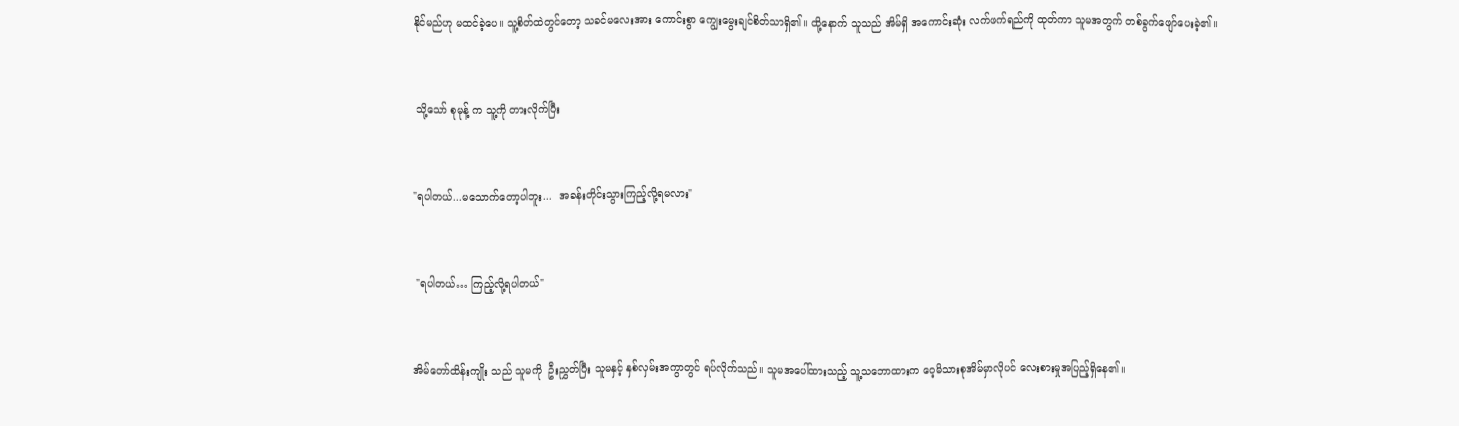နိုင်မည်ဟု မထင်ခဲ့ပေ။ သူ့စိတ်ထဲတွင်တော့ သခင်မလေးအား ကောင်းစွာ ကျွေးမွေးချင်စိတ်သာရှိ၏။ ထို့နောက် သူသည် အိမ်ရှိ အကောင်းဆုံး လက်ဖက်ရည်ကို ထုတ်ကာ သူမအတွက် တစ်ခွက်ဖျော်ပေးခဲ့၏။


 သို့သော် စုမုန့် က သူ့ကို တားလိုက်ပြီး


"ရပါတယ်...မသောက်တော့ပါဘူး...  အခန်းတိုင်းသွားကြည့်လို့ရမလား"


 "ရပါတယ်… ကြည့်လို့ရပါတယ်"


အိမ်တော်ထိန်းကျိုး သည် သူမကို  ဦးညွှတ်ပြီး သူမနှင့် နှစ်လှမ်းအကွာတွင် ရပ်လိုက်သည်။ သူမအပေါ်ထားသည့် သူ့သဘောထားက ဝေ့မိသားစုအိမ်မှာလိုပင် လေးစားမှုအပြည့်ရှိနေ၏။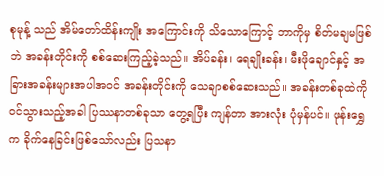စုမုန့် သည် အိမ်တော်ထိန်းကျိုး အကြောင်းကို သိသောကြောင့် ဘာကိုမှ စိတ်မချမဖြစ်ဘဲ အခန်းတိုင်းကို စစ်ဆေးကြည့်ခဲ့သည်။ အိပ်ခန်း၊ ရေချိုးခန်း၊ မီးဖိုချောင်နှင့် အခြားအခန်းများအပါအဝင် အခန်းတိုင်းကို သေချာစစ်ဆေးသည်။ အခန်းတစ်ခုထဲကို ဝင်သွားသည့်အခါ ပြဿနာတစ်ခုသာ တွေ့ရပြီး ကျန်တာ အားလုံး ပုံမှန်ပင်။ ဖုန်းရွှေ က ခိုက်နေခြင်းဖြစ်သော်လည်း ပြသနာ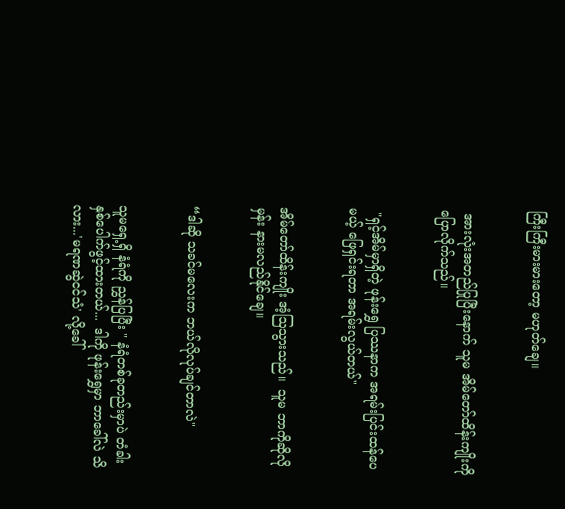ကြီးကြီးမားမားတော့ မဟုတ်ချေ။


 အားလုံးအတည်ပြုပြီးနောက် သူမ အိမ်တော်ထိန်းကျိုးကို ပြောလိုက်သည်။


 "ရှင့်အိမ်မှာရှိတဲ့ ဖုန်းရွှေ ပြဿနာက အရမ်းပြင်းထန်ပေမယ့် ဖြေရှင်းရတာ အရမ်းလွယ်တယ်"


အိမ်တော်ထိန်းကျိုး အံ့ဩသွားသည်။  သူမ ဘာကိုဆိုလိုမှန်း နားမလည်နိုင်ချေ။


“ဒါဆို သခင်မလေးက ဘယ်လိုလုပ်ချင်တာလဲ"


သူမရှေ့ရှိ နံရံကို ညွှန်ပြပြီး " နံရံတစ်ခုတည်းမှာပဲ တံခါးနှစ်ပေါက်ဖွင့်ထားတယ်...  ဒါကို ဖုန်းရွှေမှာ ဘာခေါ်လဲ သိလား...'မရဏဆွဲငင်သံ' လို့ခေါ်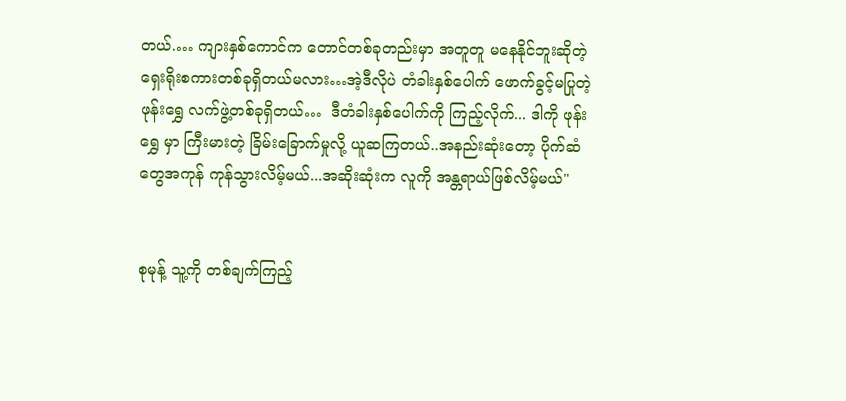တယ်.… ကျားနှစ်ကောင်က တောင်တစ်ခုတည်းမှာ အတူတူ မနေနိုင်ဘူးဆိုတဲ့  ရှေးရိုးစကားတစ်ခုရှိတယ်မလား…အဲ့ဒီလိုပဲ တံခါးနှစ်ပေါက် ဖောက်ခွင့်မပြုတဲ့ ဖုန်းရွှေ လက်ဖွဲ့တစ်ခုရှိတယ်…  ဒီတံခါးနှစ်ပေါက်ကို ကြည့်လိုက်... ဒါကို ဖုန်းရွှေ မှာ ကြီးမားတဲ့ ခြိမ်းခြောက်မှုလို့ ယူဆကြတယ်..အနည်းဆုံးတော့ ပိုက်ဆံတွေအကုန် ကုန်သွားလိမ့်မယ်...အဆိုးဆုံးက လူကို အန္တရာယ်ဖြစ်လိမ့်မယ်"


စုမုန့် သူ့ကို တစ်ချက်ကြည့်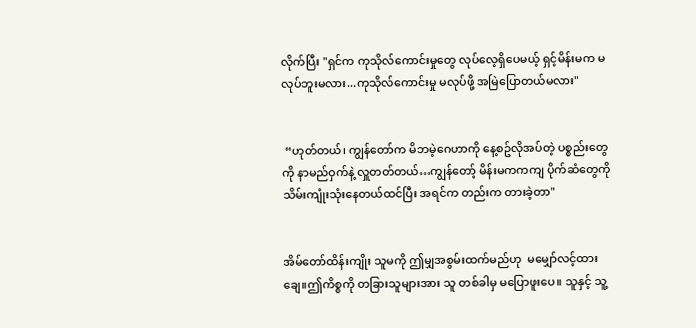လိုက်ပြီး "ရှင်က ကုသိုလ်ကောင်းမှုတွေ လုပ်လေ့ရှိပေမယ့် ရှင့်မိန်းမက မလုပ်ဘူးမလား...ကုသိုလ်ကောင်းမှု မလုပ်ဖို့ အမြဲပြောတယ်မလား"


 “ဟုတ်တယ်၊ ကျွန်တော်က မိဘမဲ့ဂေဟာကို နေ့စဥ်လိုအပ်တဲ့ ပစ္စည်းတွေကို နာမည်ဝှက်နဲ့ လှူတတ်တယ်…ကျွန်တော့် မိန်းမကကကျ ပိုက်ဆံတွေကို သိမ်းကျုံးသုံးနေတယ်ထင်ပြီး အရင်က တည်းက တားခဲ့တာ"


အိမ်တော်ထိန်းကျိုး သူမကို ဤမျှအစွမ်းထက်မည်ဟု  မမျှော်လင့်ထားချေ။ဤကိစ္စကို တခြားသူများအား သူ တစ်ခါမှ မပြောဖူးပေ။ သူနှင့် သူ့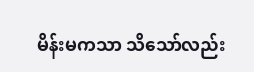မိန်းမကသာ သိသော်လည်း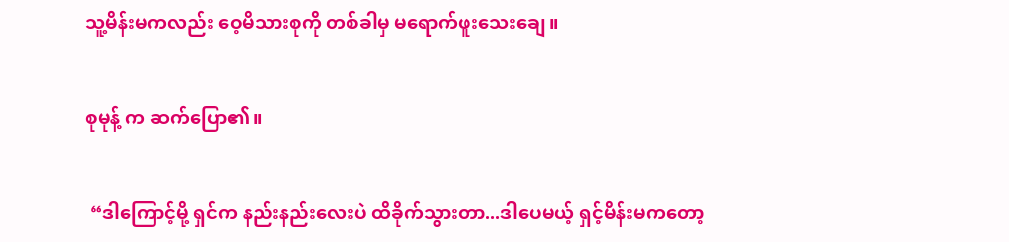သူ့မိန်းမကလည်း ဝေ့မိသားစုကို တစ်ခါမှ မရောက်ဖူးသေးချေ။


စုမုန့် က ဆက်ပြော၏။


 “ဒါ‌ကြောင့်မို့ ရှင်က နည်းနည်းလေးပဲ ထိခိုက်သွားတာ...ဒါပေမယ့် ရှင့်မိန်းမကတော့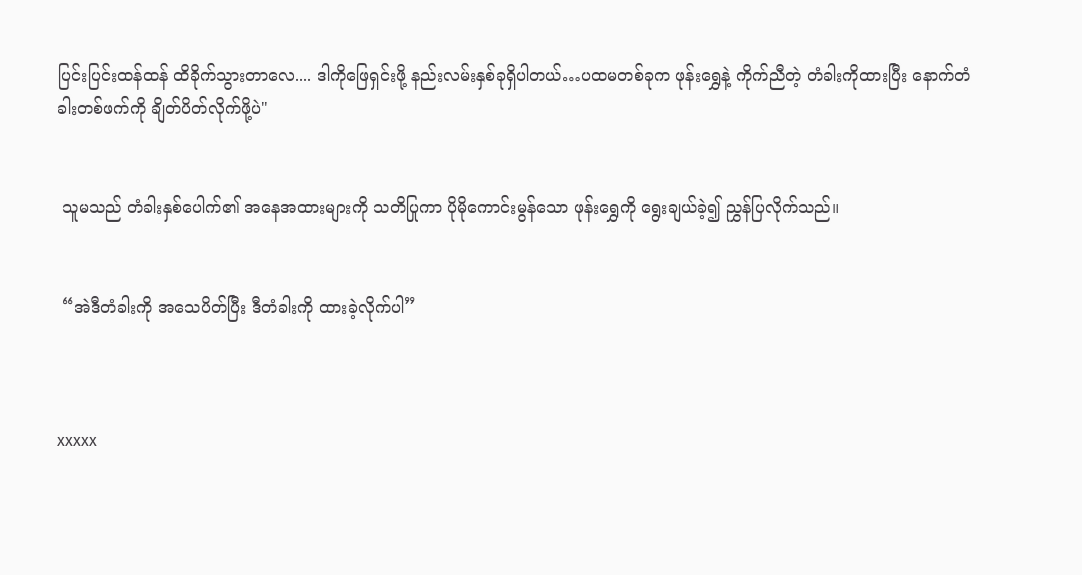ပြင်းပြင်းထန်ထန် ထိခိုက်သွားတာလေ.... ဒါကိုဖြေရှင်းဖို့ နည်းလမ်းနှစ်ခုရှိပါတယ်…ပထမတစ်ခုက ဖုန်းရွှေနဲ့ ကိုက်ညီတဲ့ တံခါးကိုထားပြီး နောက်တံခါးတစ်ဖက်ကို ချိတ်ပိတ်လိုက်ဖို့ပဲ"


 သူမသည် တံခါးနှစ်ပေါက်၏ အနေအထားများကို သတိပြုကာ ပိုမိုကောင်းမွန်သော ဖုန်းရွှေကို ရွေးချယ်ခဲ့၍ ညွှန်ပြလိုက်သည်။


 “အဲဒီတံခါးကို အသေပိတ်ပြီး ဒီတံခါးကို ထားခဲ့လိုက်ပါ”



xxxxx